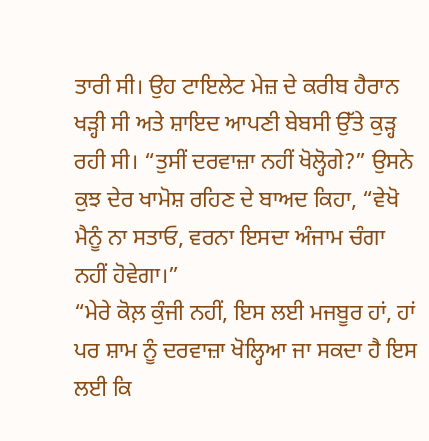ਤਾਰੀ ਸੀ। ਉਹ ਟਾਇਲੇਟ ਮੇਜ਼ ਦੇ ਕਰੀਬ ਹੈਰਾਨ ਖੜ੍ਹੀ ਸੀ ਅਤੇ ਸ਼ਾਇਦ ਆਪਣੀ ਬੇਬਸੀ ਉੱਤੇ ਕੁੜ੍ਹ ਰਹੀ ਸੀ। “ਤੁਸੀਂ ਦਰਵਾਜ਼ਾ ਨਹੀਂ ਖੋਲ੍ਹੋਗੇ?” ਉਸਨੇ ਕੁਝ ਦੇਰ ਖਾਮੋਸ਼ ਰਹਿਣ ਦੇ ਬਾਅਦ ਕਿਹਾ, “ਵੇਖੋ ਮੈਨੂੰ ਨਾ ਸਤਾਓ, ਵਰਨਾ ਇਸਦਾ ਅੰਜਾਮ ਚੰਗਾ ਨਹੀਂ ਹੋਵੇਗਾ।”
“ਮੇਰੇ ਕੋਲ਼ ਕੁੰਜੀ ਨਹੀਂ, ਇਸ ਲਈ ਮਜਬੂਰ ਹਾਂ, ਹਾਂ ਪਰ ਸ਼ਾਮ ਨੂੰ ਦਰਵਾਜ਼ਾ ਖੋਲ੍ਹਿਆ ਜਾ ਸਕਦਾ ਹੈ ਇਸ ਲਈ ਕਿ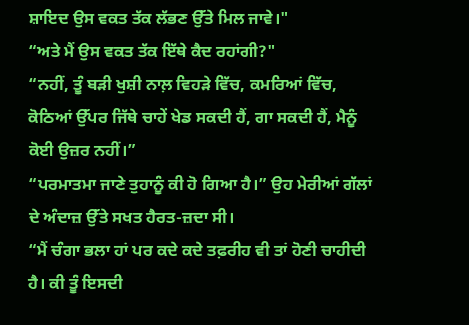ਸ਼ਾਇਦ ਉਸ ਵਕਤ ਤੱਕ ਲੱਭਣ ਉੱਤੇ ਮਿਲ ਜਾਵੇ।"
“ਅਤੇ ਮੈਂ ਉਸ ਵਕਤ ਤੱਕ ਇੱਥੇ ਕੈਦ ਰਹਾਂਗੀ?"
“ਨਹੀਂ, ਤੂੰ ਬੜੀ ਖੁਸ਼ੀ ਨਾਲ਼ ਵਿਹੜੇ ਵਿੱਚ, ਕਮਰਿਆਂ ਵਿੱਚ, ਕੋਠਿਆਂ ਉੱਪਰ ਜਿੱਥੇ ਚਾਹੇਂ ਖੇਡ ਸਕਦੀ ਹੈਂ, ਗਾ ਸਕਦੀ ਹੈਂ, ਮੈਨੂੰ ਕੋਈ ਉਜ਼ਰ ਨਹੀਂ।”
“ਪਰਮਾਤਮਾ ਜਾਣੇ ਤੁਹਾਨੂੰ ਕੀ ਹੋ ਗਿਆ ਹੈ।” ਉਹ ਮੇਰੀਆਂ ਗੱਲਾਂ ਦੇ ਅੰਦਾਜ਼ ਉੱਤੇ ਸਖਤ ਹੈਰਤ-ਜ਼ਦਾ ਸੀ।
“ਮੈਂ ਚੰਗਾ ਭਲਾ ਹਾਂ ਪਰ ਕਦੇ ਕਦੇ ਤਫ਼ਰੀਹ ਵੀ ਤਾਂ ਹੋਣੀ ਚਾਹੀਦੀ ਹੈ। ਕੀ ਤੂੰ ਇਸਦੀ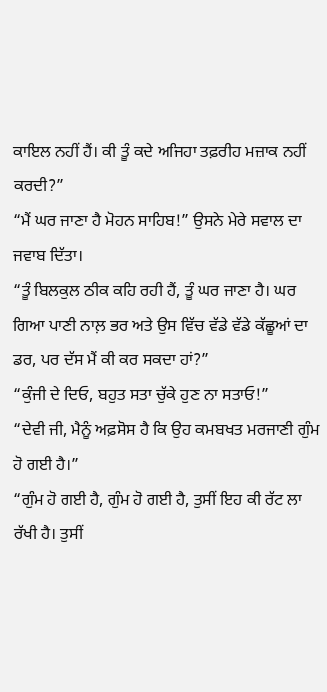ਕਾਇਲ ਨਹੀਂ ਹੈਂ। ਕੀ ਤੂੰ ਕਦੇ ਅਜਿਹਾ ਤਫ਼ਰੀਹ ਮਜ਼ਾਕ ਨਹੀਂ ਕਰਦੀ?”
“ਮੈਂ ਘਰ ਜਾਣਾ ਹੈ ਮੋਹਨ ਸਾਹਿਬ!” ਉਸਨੇ ਮੇਰੇ ਸਵਾਲ ਦਾ ਜਵਾਬ ਦਿੱਤਾ।
“ਤੂੰ ਬਿਲਕੁਲ ਠੀਕ ਕਹਿ ਰਹੀ ਹੈਂ, ਤੂੰ ਘਰ ਜਾਣਾ ਹੈ। ਘਰ ਗਿਆ ਪਾਣੀ ਨਾਲ਼ ਭਰ ਅਤੇ ਉਸ ਵਿੱਚ ਵੱਡੇ ਵੱਡੇ ਕੱਛੂਆਂ ਦਾ ਡਰ, ਪਰ ਦੱਸ ਮੈਂ ਕੀ ਕਰ ਸਕਦਾ ਹਾਂ?”
“ਕੁੰਜੀ ਦੇ ਦਿਓ, ਬਹੁਤ ਸਤਾ ਚੁੱਕੇ ਹੁਣ ਨਾ ਸਤਾਓ!”
“ਦੇਵੀ ਜੀ, ਮੈਨੂੰ ਅਫ਼ਸੋਸ ਹੈ ਕਿ ਉਹ ਕਮਬਖਤ ਮਰਜਾਣੀ ਗੁੰਮ ਹੋ ਗਈ ਹੈ।”
“ਗੁੰਮ ਹੋ ਗਈ ਹੈ, ਗੁੰਮ ਹੋ ਗਈ ਹੈ, ਤੁਸੀਂ ਇਹ ਕੀ ਰੱਟ ਲਾ ਰੱਖੀ ਹੈ। ਤੁਸੀਂ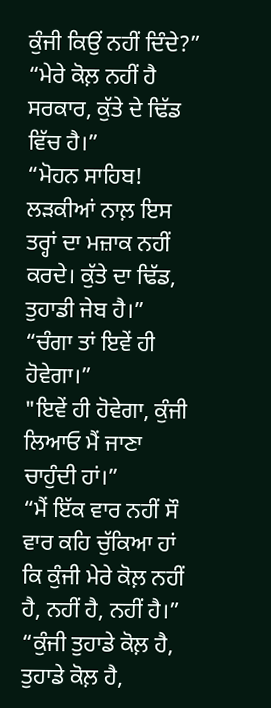ਕੁੰਜੀ ਕਿਉਂ ਨਹੀਂ ਦਿੰਦੇ?”
“ਮੇਰੇ ਕੋਲ਼ ਨਹੀਂ ਹੈ ਸਰਕਾਰ, ਕੁੱਤੇ ਦੇ ਢਿੱਡ ਵਿੱਚ ਹੈ।”
“ਮੋਹਨ ਸਾਹਿਬ! ਲੜਕੀਆਂ ਨਾਲ਼ ਇਸ ਤਰ੍ਹਾਂ ਦਾ ਮਜ਼ਾਕ ਨਹੀਂ ਕਰਦੇ। ਕੁੱਤੇ ਦਾ ਢਿੱਡ, ਤੁਹਾਡੀ ਜੇਬ ਹੈ।”
“ਚੰਗਾ ਤਾਂ ਇਵੇਂ ਹੀ ਹੋਵੇਗਾ।”
"ਇਵੇਂ ਹੀ ਹੋਵੇਗਾ, ਕੁੰਜੀ ਲਿਆਓ ਮੈਂ ਜਾਣਾ ਚਾਹੁੰਦੀ ਹਾਂ।”
“ਮੈਂ ਇੱਕ ਵਾਰ ਨਹੀਂ ਸੌ ਵਾਰ ਕਹਿ ਚੁੱਕਿਆ ਹਾਂ ਕਿ ਕੁੰਜੀ ਮੇਰੇ ਕੋਲ਼ ਨਹੀਂ ਹੈ, ਨਹੀਂ ਹੈ, ਨਹੀਂ ਹੈ।”
“ਕੁੰਜੀ ਤੁਹਾਡੇ ਕੋਲ਼ ਹੈ, ਤੁਹਾਡੇ ਕੋਲ਼ ਹੈ,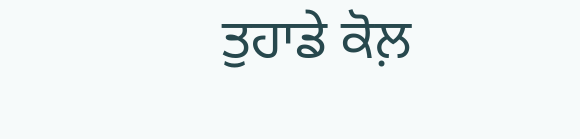ਤੁਹਾਡੇ ਕੋਲ਼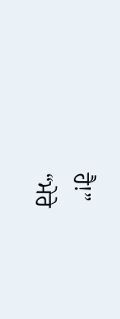ਹੈ!”
“ਮੇਰੇ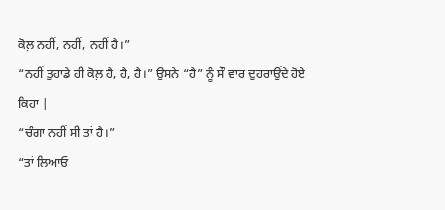ਕੋਲ਼ ਨਹੀਂ, ਨਹੀਂ, ਨਹੀਂ ਹੈ।”
“ਨਹੀਂ ਤੁਹਾਡੇ ਹੀ ਕੋਲ਼ ਹੈ, ਹੈ, ਹੈ।” ਉਸਨੇ “ਹੈ” ਨੂੰ ਸੌ ਵਾਰ ਦੁਹਰਾਉਂਦੇ ਹੋਏ ਕਿਹਾ |
“ਚੰਗਾ ਨਹੀਂ ਸੀ ਤਾਂ ਹੈ।”
“ਤਾਂ ਲਿਆਓ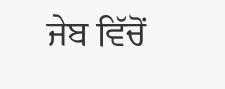ਜੇਬ ਵਿੱਚੋਂ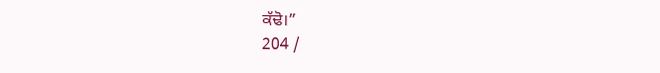ਕੱਢੋ।”
204 /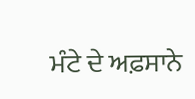ਮੰਟੇ ਦੇ ਅਫ਼ਸਾਨੇ